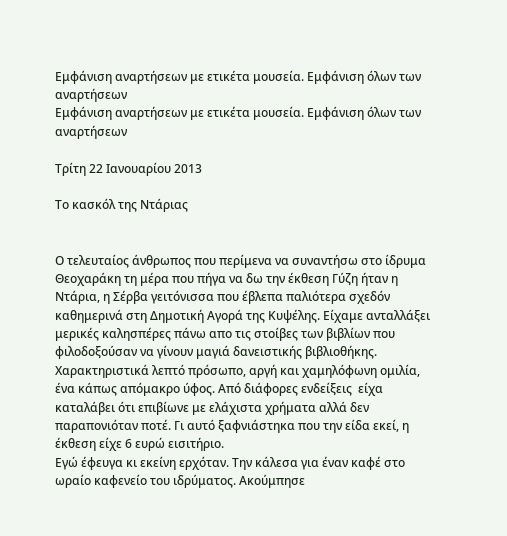Εμφάνιση αναρτήσεων με ετικέτα μουσεία. Εμφάνιση όλων των αναρτήσεων
Εμφάνιση αναρτήσεων με ετικέτα μουσεία. Εμφάνιση όλων των αναρτήσεων

Τρίτη 22 Ιανουαρίου 2013

Το κασκόλ της Ντάριας


Ο τελευταίος άνθρωπος που περίμενα να συναντήσω στο ίδρυμα Θεοχαράκη τη μέρα που πήγα να δω την έκθεση Γύζη ήταν η Ντάρια, η Σέρβα γειτόνισσα που έβλεπα παλιότερα σχεδόν καθημερινά στη Δημοτική Αγορά της Κυψέλης. Είχαμε ανταλλάξει μερικές καλησπέρες πάνω απο τις στοίβες των βιβλίων που φιλοδοξούσαν να γίνουν μαγιά δανειστικής βιβλιοθήκης. Χαρακτηριστικά λεπτό πρόσωπο, αργή και χαμηλόφωνη ομιλία, ένα κάπως απόμακρο ύφος. Από διάφορες ενδείξεις  είχα καταλάβει ότι επιβίωνε με ελάχιστα χρήματα αλλά δεν παραπονιόταν ποτέ. Γι αυτό ξαφνιάστηκα που την είδα εκεί, η έκθεση είχε 6 ευρώ εισιτήριο.
Εγώ έφευγα κι εκείνη ερχόταν. Την κάλεσα για έναν καφέ στο ωραίο καφενείο του ιδρύματος. Ακούμπησε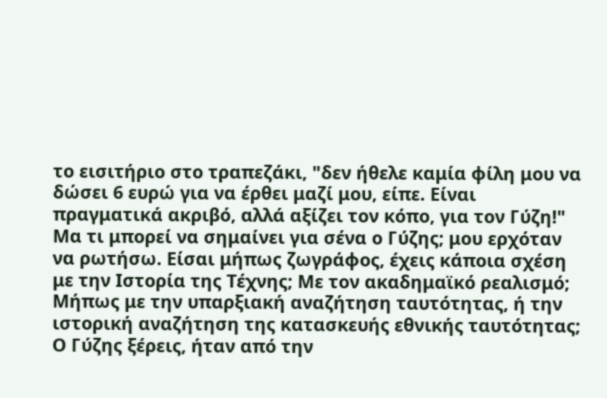το εισιτήριο στο τραπεζάκι, "δεν ήθελε καμία φίλη μου να δώσει 6 ευρώ για να έρθει μαζί μου, είπε. Είναι πραγματικά ακριβό, αλλά αξίζει τον κόπο, για τον Γύζη!"
Μα τι μπορεί να σημαίνει για σένα ο Γύζης; μου ερχόταν να ρωτήσω. Είσαι μήπως ζωγράφος, έχεις κάποια σχέση με την Ιστορία της Τέχνης; Με τον ακαδημαϊκό ρεαλισμό; Μήπως με την υπαρξιακή αναζήτηση ταυτότητας, ή την ιστορική αναζήτηση της κατασκευής εθνικής ταυτότητας; Ο Γύζης ξέρεις, ήταν από την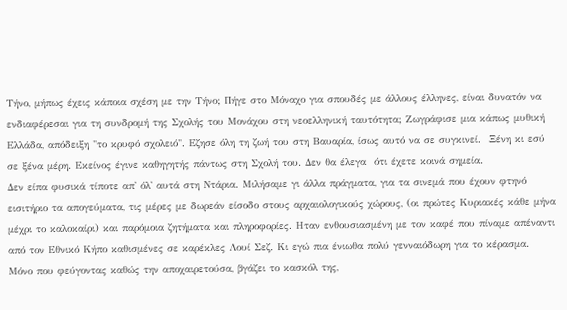Τήνο, μήπως έχεις κάποια σχέση με την Τήνο; Πήγε στο Μόναχο για σπουδές με άλλους έλληνες, είναι δυνατόν να ενδιαφέρεσαι για τη συνδρομή της Σχολής του Μονάχου στη νεοελληνική ταυτότητα; Ζωγράφισε μια κάπως μυθική Ελλάδα, απόδειξη "το κρυφό σχολειό". Εζησε όλη τη ζωή του στη Βαυαρία, ίσως αυτό να σε συγκινεί.  Ξένη κι εσύ σε ξένα μέρη. Εκείνος έγινε καθηγητής πάντως στη Σχολή του. Δεν θα έλεγα  ότι έχετε κοινά σημεία.
Δεν είπα φυσικά τίποτε απ' όλ' αυτά στη Ντάρια. Μιλήσαμε γι άλλα πράγματα, για τα σινεμά που έχουν φτηνό εισιτήριο τα απογεύματα, τις μέρες με δωρεάν είσοδο στους αρχαιολογικούς χώρους, (οι πρώτες Κυριακές κάθε μήνα μέχρι το καλοκαίρι) και παρόμοια ζητήματα και πληροφορίες. Ηταν ενθουσιασμένη με τον καφέ που πίναμε απέναντι από τον Εθνικό Κήπο καθισμένες σε καρέκλες Λουί Σεζ. Κι εγώ πια ένιωθα πολύ γενναιόδωρη για το κέρασμα.
Μόνο που φεύγοντας καθώς την αποχαιρετούσα, βγάζει το κασκόλ της,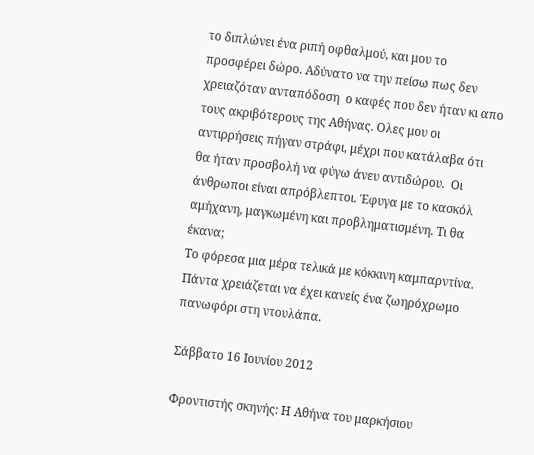το διπλώνει ένα ριπή οφθαλμού, και μου το προσφέρει δώρο. Αδύνατο να την πείσω πως δεν χρειαζόταν ανταπόδοση  ο καφές που δεν ήταν κι απο τους ακριβότερους της Αθήνας. Ολες μου οι αντιρρήσεις πήγαν στράφι, μέχρι που κατάλαβα ότι θα ήταν προσβολή να φύγω άνευ αντιδώρου.  Οι άνθρωποι είναι απρόβλεπτοι. Έφυγα με το κασκόλ  αμήχανη, μαγκωμένη και προβληματισμένη. Τι θα έκανα;
Το φόρεσα μια μέρα τελικά με κόκκινη καμπαρντίνα. Πάντα χρειάζεται να έχει κανείς ένα ζωηρόχρωμο πανωφόρι στη ντουλάπα.

Σάββατο 16 Ιουνίου 2012

Φροντιστής σκηνής: Η Αθήνα του μαρκήσιου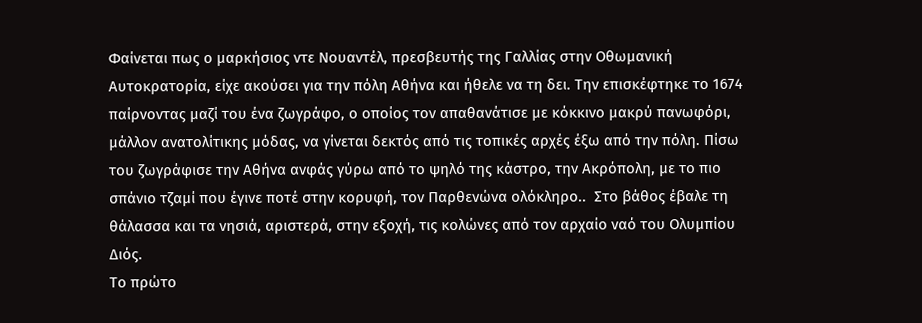Φαίνεται πως ο μαρκήσιος ντε Νουαντέλ, πρεσβευτής της Γαλλίας στην Οθωμανική Αυτοκρατορία, είχε ακούσει για την πόλη Αθήνα και ήθελε να τη δει. Την επισκέφτηκε το 1674 παίρνοντας μαζί του ένα ζωγράφο, ο οποίος τον απαθανάτισε με κόκκινο μακρύ πανωφόρι, μάλλον ανατολίτικης μόδας, να γίνεται δεκτός από τις τοπικές αρχές έξω από την πόλη. Πίσω του ζωγράφισε την Αθήνα ανφάς γύρω από το ψηλό της κάστρο, την Ακρόπολη, με το πιο σπάνιο τζαμί που έγινε ποτέ στην κορυφή, τον Παρθενώνα ολόκληρο..  Στο βάθος έβαλε τη θάλασσα και τα νησιά, αριστερά, στην εξοχή, τις κολώνες από τον αρχαίο ναό του Ολυμπίου Διός.
Το πρώτο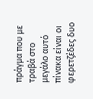πράγμα που με τραβά στο μεγάλο αυτό πίνακα είναι οι φερετζέδες δυο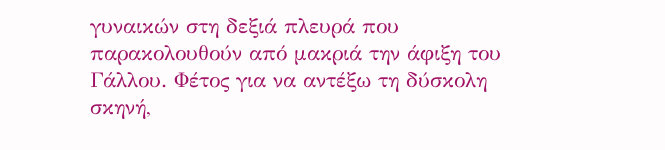γυναικών στη δεξιά πλευρά που παρακολουθούν από μακριά την άφιξη του Γάλλου. Φέτος για να αντέξω τη δύσκολη σκηνή,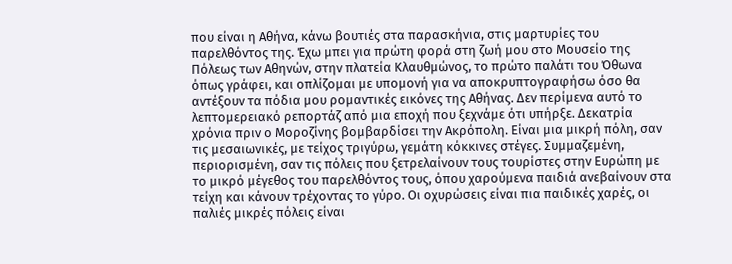που είναι η Αθήνα, κάνω βουτιές στα παρασκήνια, στις μαρτυρίες του παρελθόντος της. Έχω μπει για πρώτη φορά στη ζωή μου στο Μουσείο της Πόλεως των Αθηνών, στην πλατεία Κλαυθμώνος, το πρώτο παλάτι του Όθωνα όπως γράφει, και οπλίζομαι με υπομονή για να αποκρυπτογραφήσω όσο θα αντέξουν τα πόδια μου ρομαντικές εικόνες της Αθήνας. Δεν περίμενα αυτό το λεπτομερειακό ρεπορτάζ από μια εποχή που ξεχνάμε ότι υπήρξε. Δεκατρία χρόνια πριν ο Μοροζίνης βομβαρδίσει την Ακρόπολη. Είναι μια μικρή πόλη, σαν τις μεσαιωνικές, με τείχος τριγύρω, γεμάτη κόκκινες στέγες. Συμμαζεμένη, περιορισμένη, σαν τις πόλεις που ξετρελαίνουν τους τουρίστες στην Ευρώπη με το μικρό μέγεθος του παρελθόντος τους, όπου χαρούμενα παιδιά ανεβαίνουν στα τείχη και κάνουν τρέχοντας το γύρο. Οι οχυρώσεις είναι πια παιδικές χαρές, οι παλιές μικρές πόλεις είναι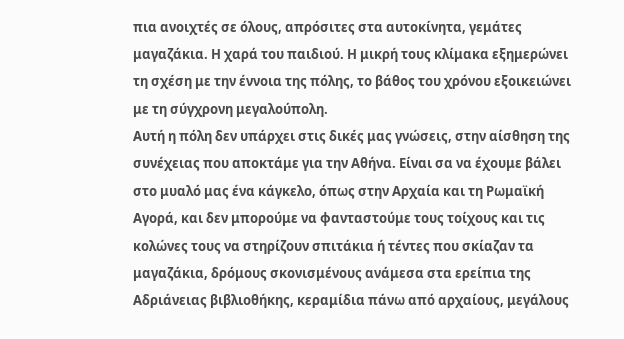πια ανοιχτές σε όλους, απρόσιτες στα αυτοκίνητα, γεμάτες μαγαζάκια. Η χαρά του παιδιού. Η μικρή τους κλίμακα εξημερώνει τη σχέση με την έννοια της πόλης, το βάθος του χρόνου εξοικειώνει με τη σύγχρονη μεγαλούπολη.
Αυτή η πόλη δεν υπάρχει στις δικές μας γνώσεις, στην αίσθηση της συνέχειας που αποκτάμε για την Αθήνα. Είναι σα να έχουμε βάλει στο μυαλό μας ένα κάγκελο, όπως στην Αρχαία και τη Ρωμαϊκή Αγορά, και δεν μπορούμε να φανταστούμε τους τοίχους και τις κολώνες τους να στηρίζουν σπιτάκια ή τέντες που σκίαζαν τα μαγαζάκια, δρόμους σκονισμένους ανάμεσα στα ερείπια της Αδριάνειας βιβλιοθήκης, κεραμίδια πάνω από αρχαίους, μεγάλους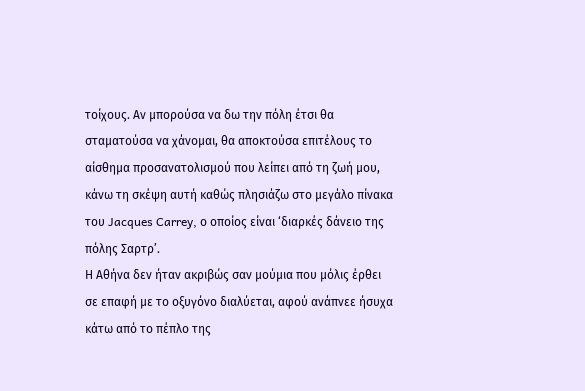τοίχους. Αν μπορούσα να δω την πόλη έτσι θα σταματούσα να χάνομαι, θα αποκτούσα επιτέλους το αίσθημα προσανατολισμού που λείπει από τη ζωή μου, κάνω τη σκέψη αυτή καθώς πλησιάζω στο μεγάλο πίνακα του Jacques Carrey, ο οποίος είναι ‘διαρκές δάνειο της πόλης Σαρτρ’.
Η Αθήνα δεν ήταν ακριβώς σαν μούμια που μόλις έρθει σε επαφή με το οξυγόνο διαλύεται, αφού ανάπνεε ήσυχα κάτω από το πέπλο της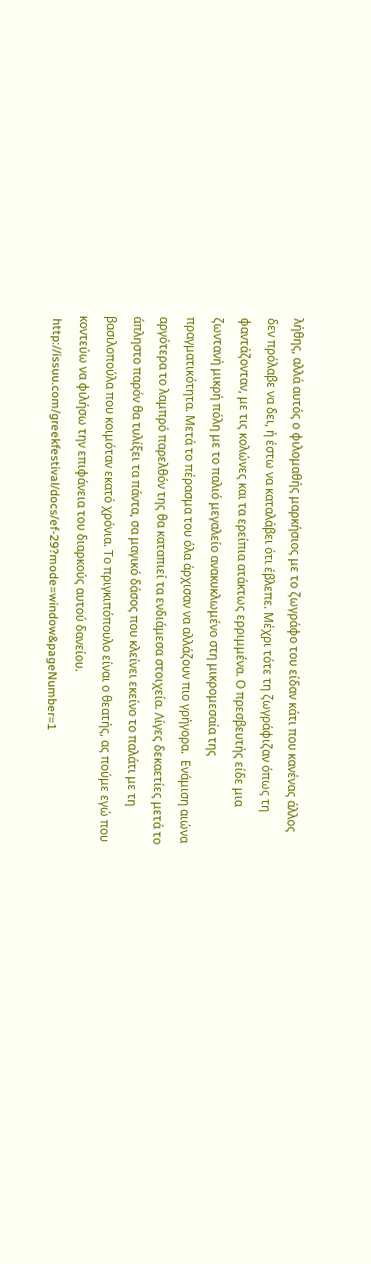λήθης, αλλά αυτός ο φιλομαθής μαρκήσιος με το ζωγράφο του είδαν κάτι που κανένας άλλος δεν πρόλαβε να δει, ή έστω να καταλάβει ότι έβλεπε. Μέχρι τότε τη ζωγράφιζαν όπως τη φαντάζονταν, με τις κολώνες και τα ερείπια ατάκτως ερριμμένα. Ο πρεσβευτής είδε μια ζωντανή μικρή πόλη με το παλιό μεγαλείο ανακυκλωμένο στη μικρομεσαία της πραγματικότητα. Μετά το πέρασμα του όλα άρχισαν να αλλάζουν πιο γρήγορα.  Ενάμιση αιώνα αργότερα το λαμπρό παρελθόν της θα καταπιεί τα ενδιάμεσα στοιχεία. Λίγες δεκαετίες μετά το άπληστο παρόν θα τυλίξει τα πάντα, σα μαγικό δάσος που κλείνει εκείνο το παλάτι με τη βασιλοπούλα που κοιμόταν εκατό χρόνια. Το πριγκιπόπουλο είναι ο θεατής, ας πούμε εγώ που κοντεύω να φιλήσω την επιφάνεια του διαρκούς αυτού δανείου.
 http://issuu.com/greekfestival/docs/ef-29?mode=window&pageNumber=1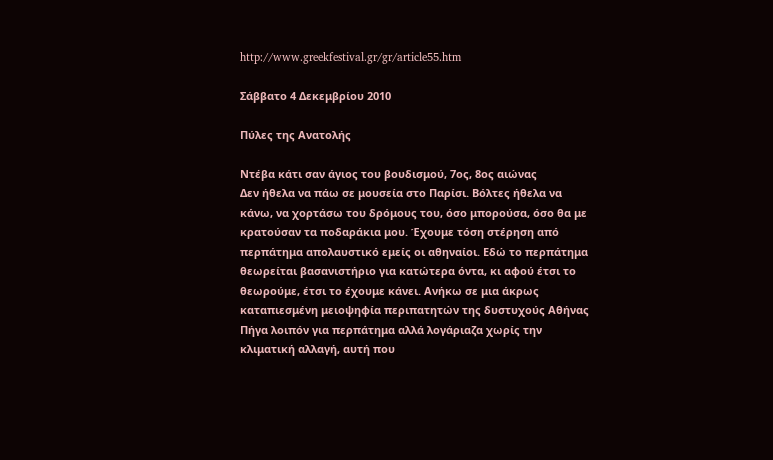http://www.greekfestival.gr/gr/article55.htm

Σάββατο 4 Δεκεμβρίου 2010

Πύλες της Ανατολής

Ντέβα κάτι σαν άγιος του βουδισμού, 7ος, 8ος αιώνας
Δεν ήθελα να πάω σε μουσεία στο Παρίσι. Βόλτες ήθελα να κάνω, να χορτάσω του δρόμους του, όσο μπορούσα, όσο θα με κρατούσαν τα ποδαράκια μου. Έχουμε τόση στέρηση από περπάτημα απολαυστικό εμείς οι αθηναίοι. Εδώ το περπάτημα θεωρείται βασανιστήριο για κατώτερα όντα, κι αφού έτσι το θεωρούμε, έτσι το έχουμε κάνει. Ανήκω σε μια άκρως καταπιεσμένη μειοψηφία περιπατητών της δυστυχούς Αθήνας
Πήγα λοιπόν για περπάτημα αλλά λογάριαζα χωρίς την κλιματική αλλαγή, αυτή που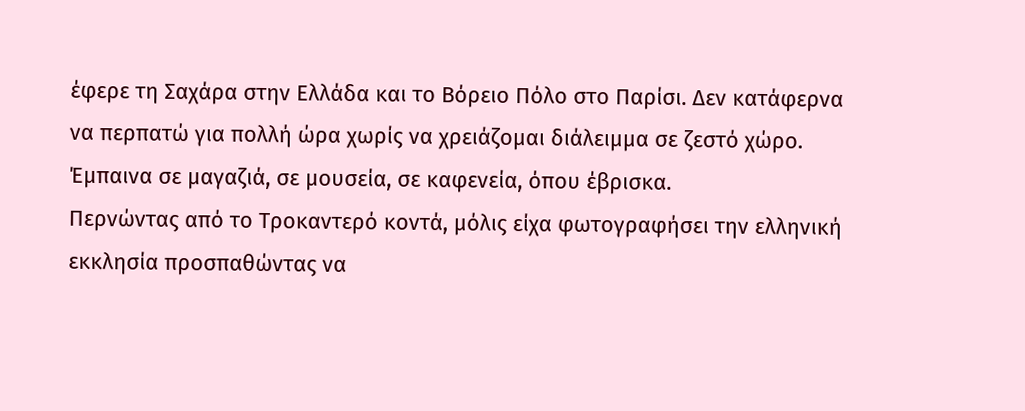έφερε τη Σαχάρα στην Ελλάδα και το Βόρειο Πόλο στο Παρίσι. Δεν κατάφερνα να περπατώ για πολλή ώρα χωρίς να χρειάζομαι διάλειμμα σε ζεστό χώρο. Έμπαινα σε μαγαζιά, σε μουσεία, σε καφενεία, όπου έβρισκα.
Περνώντας από το Τροκαντερό κοντά, μόλις είχα φωτογραφήσει την ελληνική εκκλησία προσπαθώντας να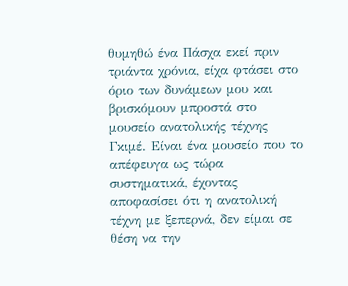θυμηθώ ένα Πάσχα εκεί πριν τριάντα χρόνια, είχα φτάσει στο όριο των δυνάμεων μου και βρισκόμουν μπροστά στο μουσείο ανατολικής τέχνης Γκιμέ. Είναι ένα μουσείο που το απέφευγα ως τώρα συστηματικά, έχοντας αποφασίσει ότι η ανατολική τέχνη με ξεπερνά, δεν είμαι σε θέση να την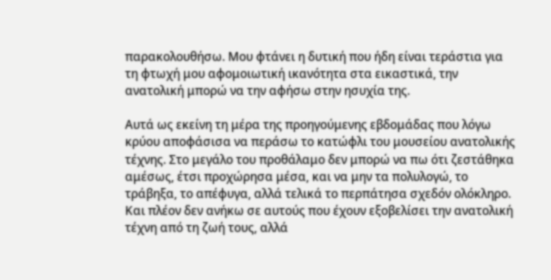παρακολουθήσω. Μου φτάνει η δυτική που ήδη είναι τεράστια για τη φτωχή μου αφομοιωτική ικανότητα στα εικαστικά, την ανατολική μπορώ να την αφήσω στην ησυχία της.

Αυτά ως εκείνη τη μέρα της προηγούμενης εβδομάδας που λόγω κρύου αποφάσισα να περάσω το κατώφλι του μουσείου ανατολικής τέχνης. Στο μεγάλο του προθάλαμο δεν μπορώ να πω ότι ζεστάθηκα αμέσως, έτσι προχώρησα μέσα, και να μην τα πολυλογώ, το τράβηξα, το απέφυγα, αλλά τελικά το περπάτησα σχεδόν ολόκληρο. Και πλέον δεν ανήκω σε αυτούς που έχουν εξοβελίσει την ανατολική τέχνη από τη ζωή τους, αλλά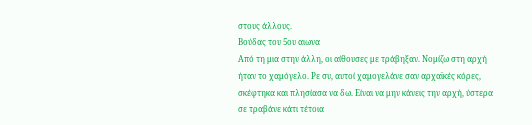στους άλλους.
Βούδας του 5ου αιωνα
Από τη μια στην άλλη, οι αίθουσες με τράβηξαν. Νομίζω στη αρχή ήταν το χαμόγελο. Ρε συ, αυτοί χαμογελάνε σαν αρχαϊκές κόρες, σκέφτηκα και πλησίασα να δω. Είναι να μην κάνεις την αρχή, ύστερα σε τραβάνε κάτι τέτοια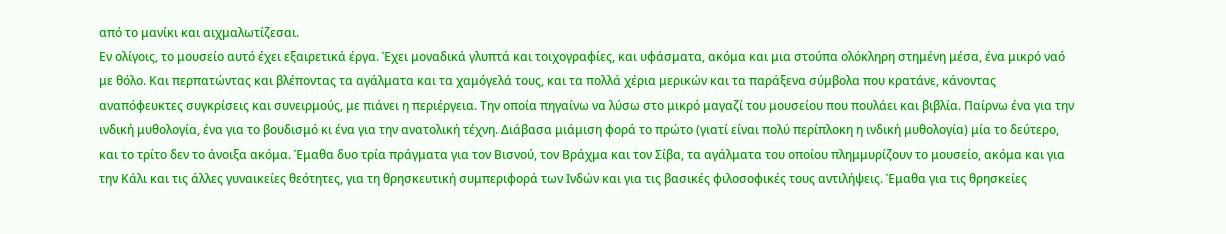από το μανίκι και αιχμαλωτίζεσαι.
Εν ολίγοις, το μουσείο αυτό έχει εξαιρετικά έργα. Έχει μοναδικά γλυπτά και τοιχογραφίες, και υφάσματα, ακόμα και μια στούπα ολόκληρη στημένη μέσα, ένα μικρό ναό με θόλο. Και περπατώντας και βλέποντας τα αγάλματα και τα χαμόγελά τους, και τα πολλά χέρια μερικών και τα παράξενα σύμβολα που κρατάνε, κάνοντας αναπόφευκτες συγκρίσεις και συνειρμούς, με πιάνει η περιέργεια. Την οποία πηγαίνω να λύσω στο μικρό μαγαζί του μουσείου που πουλάει και βιβλία. Παίρνω ένα για την ινδική μυθολογία, ένα για το βουδισμό κι ένα για την ανατολική τέχνη. Διάβασα μιάμιση φορά το πρώτο (γιατί είναι πολύ περίπλοκη η ινδική μυθολογία) μία το δεύτερο, και το τρίτο δεν το άνοιξα ακόμα. Έμαθα δυο τρία πράγματα για τον Βισνού, τον Βράχμα και τον Σίβα, τα αγάλματα του οποίου πλημμυρίζουν το μουσείο, ακόμα και για την Κάλι και τις άλλες γυναικείες θεότητες, για τη θρησκευτική συμπεριφορά των Ινδών και για τις βασικές φιλοσοφικές τους αντιλήψεις. Έμαθα για τις θρησκείες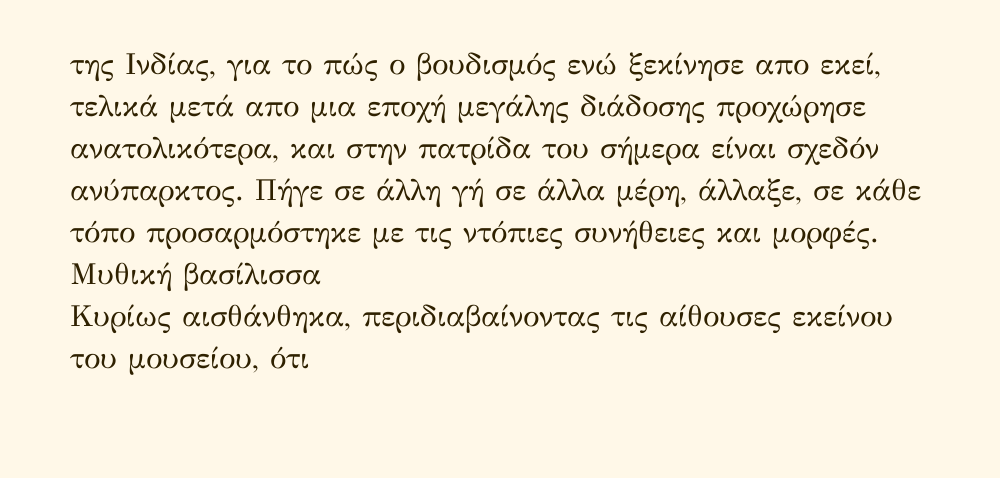της Ινδίας, για το πώς ο βουδισμός ενώ ξεκίνησε απο εκεί, τελικά μετά απο μια εποχή μεγάλης διάδοσης προχώρησε ανατολικότερα, και στην πατρίδα του σήμερα είναι σχεδόν ανύπαρκτος. Πήγε σε άλλη γή σε άλλα μέρη, άλλαξε, σε κάθε τόπο προσαρμόστηκε με τις ντόπιες συνήθειες και μορφές.
Μυθική βασίλισσα
Κυρίως αισθάνθηκα, περιδιαβαίνοντας τις αίθουσες εκείνου του μουσείου, ότι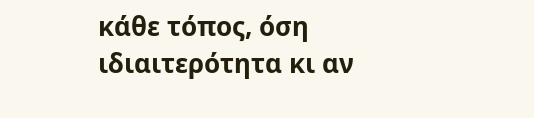κάθε τόπος, όση ιδιαιτερότητα κι αν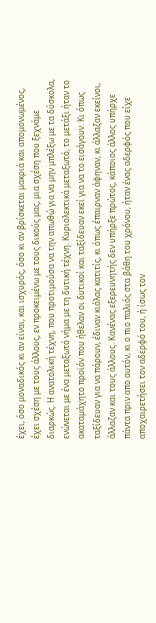έχει, όσο μοναδικός κι αν είναι, και ισχυρός, όσο κι αν βρίσκεται μακριά και απομονωμένος, έχει σχέση με τους άλλους, εν προκειμένω με τους δικούς μας, μια σχέση που ξεχνάμε διαρκώς. Η ανατολική τέχνη, που προτιμούσα να την απωθώ για να μην μπλέξω με τα δύσκολα, ενώνεται με ένα μεταξωτό νήμα με τη δυτική τέχνη. Κυριολεκτικά μεταξωτό, το μετάξι ήταν το ακαταμάχητο προϊόν που ήθελαν οι δυτικοί και ταξίδευαν εκεί για να το εισάγουν. Κι όπως ταξίδευαν για να πάρουν, έδιναν κιόλας κατιτίς, κι όπως έπαιρναν άφηναν, κι άλλαζαν εκείνοι, άλλαζαν και τους άλλους. Κανένας εξερευνητής δεν υπήρξε πρώτος, κάποιος άλλος υπήρχε πάντα πριν απο αυτόν, κι ο πιο παλιός στα βάθη του χρόνου, ήταν ένας αδερφός που είχε αποχαιρετήσει τον αδερφό του, ή ίσως τον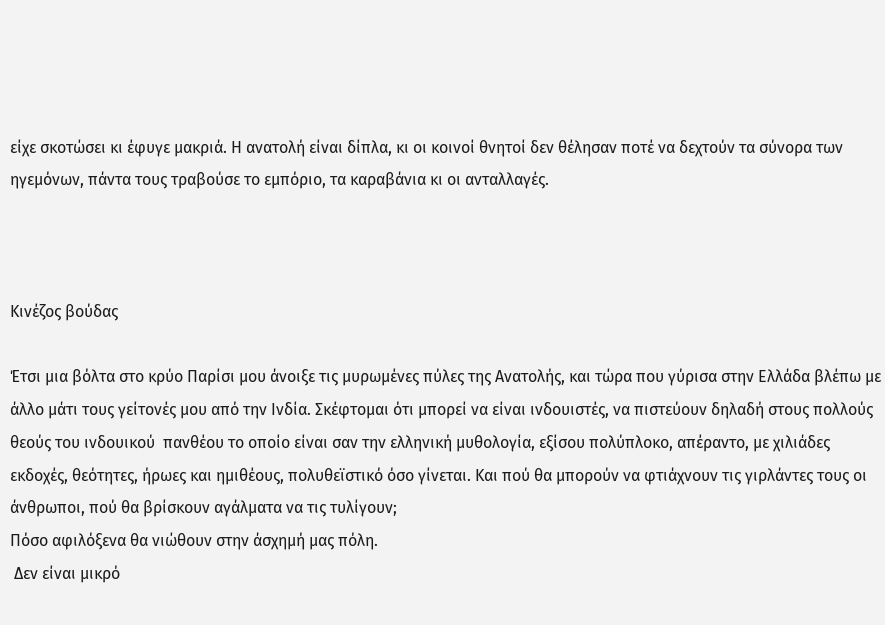είχε σκοτώσει κι έφυγε μακριά. Η ανατολή είναι δίπλα, κι οι κοινοί θνητοί δεν θέλησαν ποτέ να δεχτούν τα σύνορα των ηγεμόνων, πάντα τους τραβούσε το εμπόριο, τα καραβάνια κι οι ανταλλαγές.



Κινέζος βούδας

Έτσι μια βόλτα στο κρύο Παρίσι μου άνοιξε τις μυρωμένες πύλες της Ανατολής, και τώρα που γύρισα στην Ελλάδα βλέπω με άλλο μάτι τους γείτονές μου από την Ινδία. Σκέφτομαι ότι μπορεί να είναι ινδουιστές, να πιστεύουν δηλαδή στους πολλούς θεούς του ινδουικού  πανθέου το οποίο είναι σαν την ελληνική μυθολογία, εξίσου πολύπλοκο, απέραντο, με χιλιάδες εκδοχές, θεότητες, ήρωες και ημιθέους, πολυθεϊστικό όσο γίνεται. Και πού θα μπορούν να φτιάχνουν τις γιρλάντες τους οι άνθρωποι, πού θα βρίσκουν αγάλματα να τις τυλίγουν;
Πόσο αφιλόξενα θα νιώθουν στην άσχημή μας πόλη.
 Δεν είναι μικρό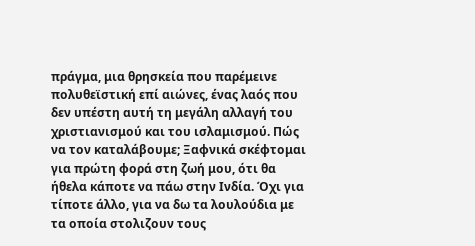πράγμα, μια θρησκεία που παρέμεινε πολυθεϊστική επί αιώνες, ένας λαός που δεν υπέστη αυτή τη μεγάλη αλλαγή του χριστιανισμού και του ισλαμισμού. Πώς να τον καταλάβουμε; Ξαφνικά σκέφτομαι για πρώτη φορά στη ζωή μου, ότι θα ήθελα κάποτε να πάω στην Ινδία. Όχι για τίποτε άλλο, για να δω τα λουλούδια με τα οποία στολιζουν τους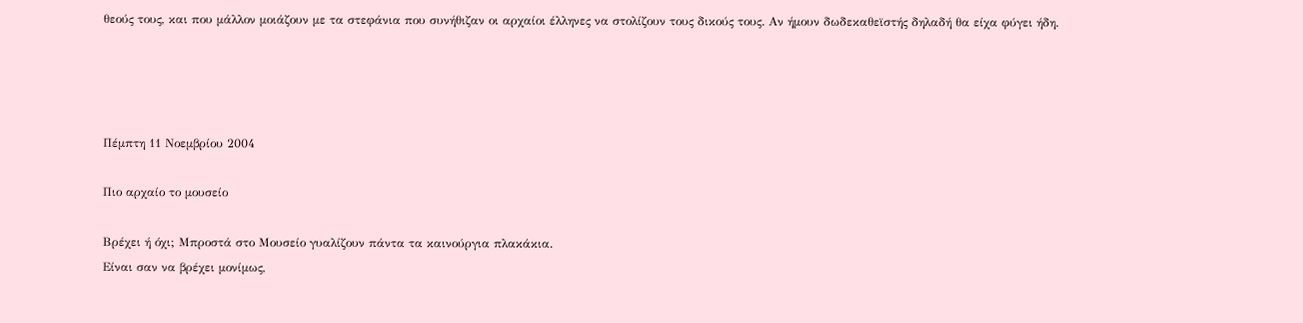θεούς τους, και που μάλλον μοιάζουν με τα στεφάνια που συνήθιζαν οι αρχαίοι έλληνες να στολίζουν τους δικούς τους. Αν ήμουν δωδεκαθεϊστής δηλαδή θα είχα φύγει ήδη.




Πέμπτη 11 Νοεμβρίου 2004

Πιο αρχαίο το μουσείο

Βρέχει ή όχι; Μπροστά στο Μουσείο γυαλίζουν πάντα τα καινούργια πλακάκια.
Είναι σαν να βρέχει μονίμως,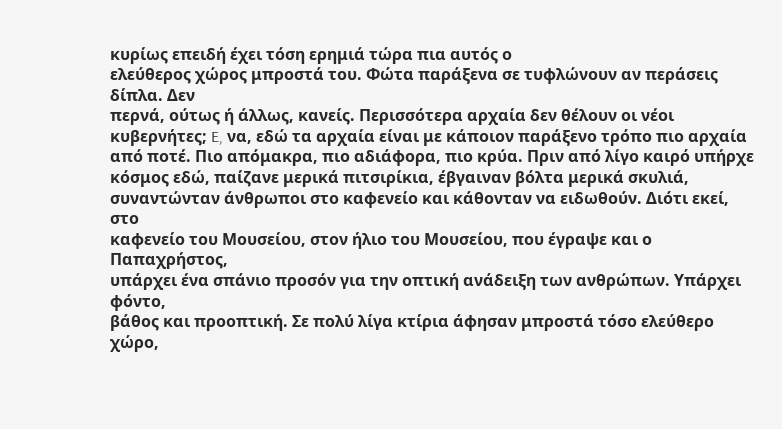κυρίως επειδή έχει τόση ερημιά τώρα πια αυτός ο
ελεύθερος χώρος μπροστά του. Φώτα παράξενα σε τυφλώνουν αν περάσεις δίπλα. Δεν
περνά, ούτως ή άλλως, κανείς. Περισσότερα αρχαία δεν θέλουν οι νέοι
κυβερνήτες; E, να, εδώ τα αρχαία είναι με κάποιον παράξενο τρόπο πιο αρχαία
από ποτέ. Πιο απόμακρα, πιο αδιάφορα, πιο κρύα. Πριν από λίγο καιρό υπήρχε
κόσμος εδώ, παίζανε μερικά πιτσιρίκια, έβγαιναν βόλτα μερικά σκυλιά,
συναντώνταν άνθρωποι στο καφενείο και κάθονταν να ειδωθούν. Διότι εκεί, στο
καφενείο του Μουσείου, στον ήλιο του Μουσείου, που έγραψε και ο Παπαχρήστος,
υπάρχει ένα σπάνιο προσόν για την οπτική ανάδειξη των ανθρώπων. Υπάρχει φόντο,
βάθος και προοπτική. Σε πολύ λίγα κτίρια άφησαν μπροστά τόσο ελεύθερο χώρο,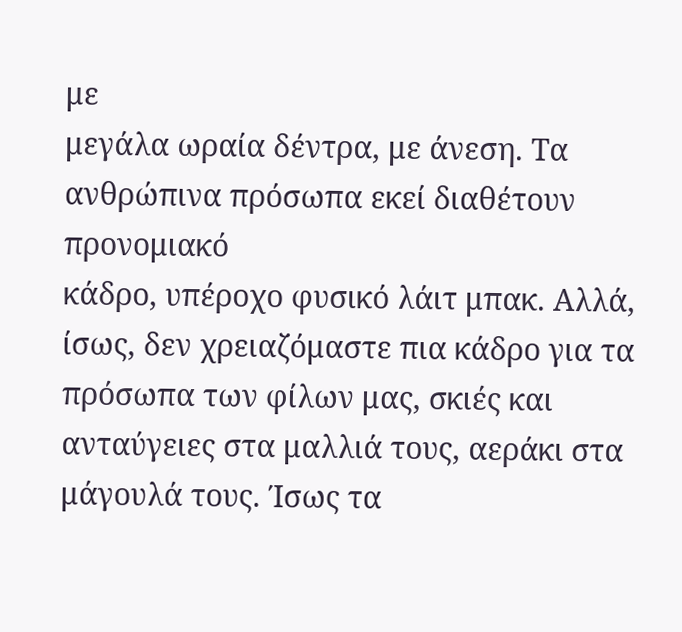με
μεγάλα ωραία δέντρα, με άνεση. Τα ανθρώπινα πρόσωπα εκεί διαθέτουν προνομιακό
κάδρο, υπέροχο φυσικό λάιτ μπακ. Αλλά, ίσως, δεν χρειαζόμαστε πια κάδρο για τα
πρόσωπα των φίλων μας, σκιές και ανταύγειες στα μαλλιά τους, αεράκι στα
μάγουλά τους. Ίσως τα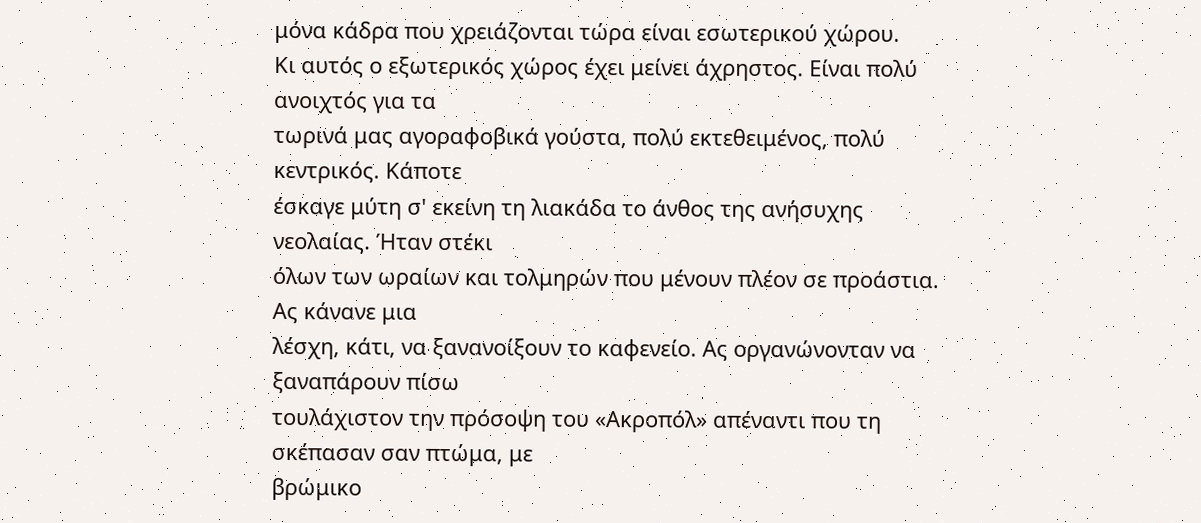μόνα κάδρα που χρειάζονται τώρα είναι εσωτερικού χώρου.
Κι αυτός ο εξωτερικός χώρος έχει μείνει άχρηστος. Είναι πολύ ανοιχτός για τα
τωρινά μας αγοραφοβικά γούστα, πολύ εκτεθειμένος, πολύ κεντρικός. Κάποτε
έσκαγε μύτη σ' εκείνη τη λιακάδα το άνθος της ανήσυχης νεολαίας. Ήταν στέκι
όλων των ωραίων και τολμηρών που μένουν πλέον σε προάστια. Ας κάνανε μια
λέσχη, κάτι, να ξανανοίξουν το καφενείο. Ας οργανώνονταν να ξαναπάρουν πίσω
τουλάχιστον την πρόσοψη του «Ακροπόλ» απέναντι που τη σκέπασαν σαν πτώμα, με
βρώμικο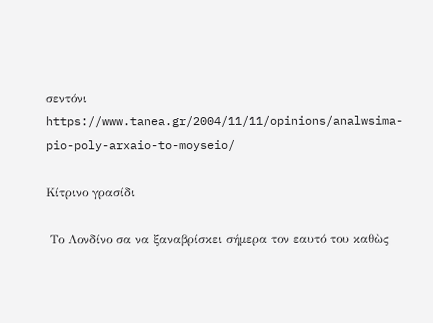σεντόνι
https://www.tanea.gr/2004/11/11/opinions/analwsima-pio-poly-arxaio-to-moyseio/

Κίτρινο γρασίδι

 Το Λονδίνο σα να ξαναβρίσκει σήμερα τον εαυτό του καθὼς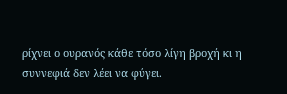ρίχνει ο ουρανός κάθε τόσο λίγη βροχή κι η συννεφιά δεν λέει να φύγει.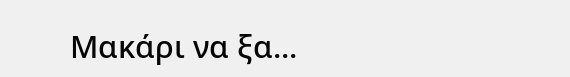Μακάρι να ξα...